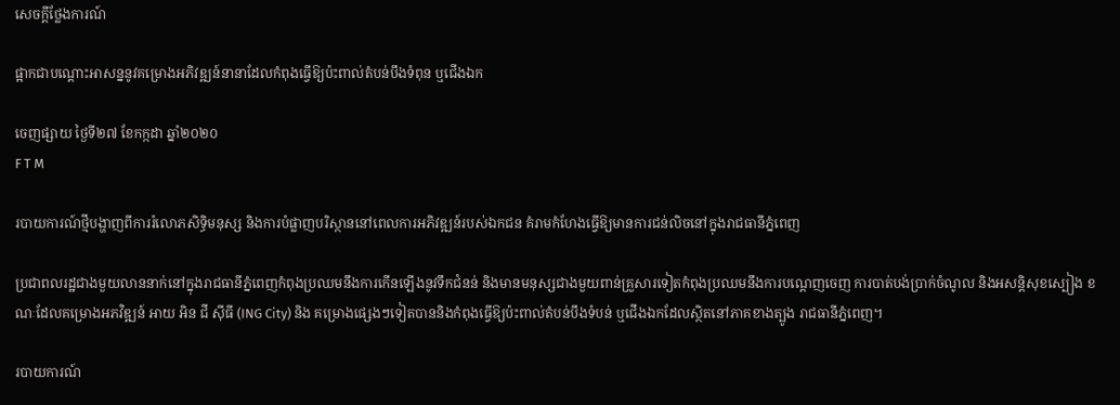សេចក្តីថ្លែងការណ៍

ផ្អាកជាបណ្តោះអាសន្ននូវគម្រោងអភិវឌ្ឍន៍នានាដែលកំពុងធ្វើឱ្យប៉ះពាល់តំបន់បឹងទំពុន ឬជើងឯក

ចេញផ្សាយ ថ្ងៃទី២៧ ខែកក្កដា ឆ្នាំ២០២០
F T M

របាយការណ៍ថ្មីបង្ហាញពីការរំលោភសិទ្ធិមនុស្ស និងការបំផ្លាញបរិស្ថាននៅពេលការអភិវឌ្ឍន៍របស់ឯកជន គំរាមកំហែងធ្វើឱ្យមានការជន់លិចនៅក្នុងរាជធានីភ្នំពេញ

ប្រជាពលរដ្ឋជាងមួយលាននាក់នៅក្នុងរាជធានីភ្នំពេញកំពុងប្រឈមនឹងការកើនឡើងនូវទឹកជំនន់ និងមានមនុស្សជាងមួយពាន់គ្រួសារទៀតកំពុងប្រឈមនឹងការបណ្តេញចេញ ការបាត់បង់ប្រាក់ចំណូល និងអសន្តិសុខស្បៀង ខណៈដែលគម្រោងអភវិឌ្ឍន៍ អាយ អិន ជី ស៊ីធី (ING City) និង គម្រោងផ្សេងៗទៀតបាននិងកំពុងធ្វើឱ្យប៉ះពាល់តំបន់បឹងទំបន់ ឬជើងឯកដែលស្ថិតនៅភាគខាងត្បូង រាជធានីភ្នំពេញ។

របាយការណ៍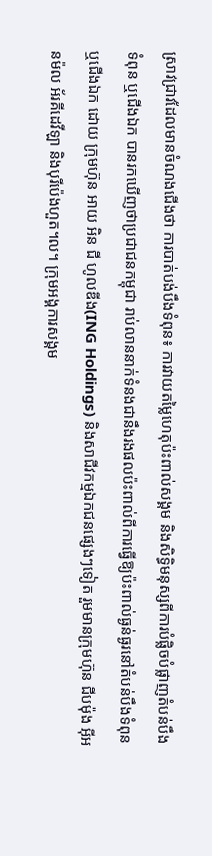ស្រាវជ្រាវដែលមានចំណងជើងថា ការបាត់បង់បឹងទំពុន៖ ការវាយតម្លៃហេតុប៉ះពាល់សង្គម និងសិទ្ធិមនុស្សពីការបំផ្លិចបំផ្លាញតំបន់បឹងទំពុន ឬជើងឯក បានរកឃើញថាប្រជាជនកម្ពុជា រាប់លាននាក់ទំនងជានឹងរងផលប៉ះពាល់ពីការធ្វើឱ្យប៉ះពាល់ធ្ងន់ធ្ងរនៅតំបន់បឹងទំពុន ឬជើងឯក ដោយ ក្រុមហ៊ុន អាយ អិន ជី ហូលឌីង(ING Holdings) និងសាជីវកម្មឯកជនផ្សេងៗទៀត រួមមានក្រុមហ៊ុន ជីបម៉ុង អ៊ីអនម៉ល អ័រគីដេវីឡា និងបុរីប៉េងហួត។ល។ ក្រុមអង្គការសង្គម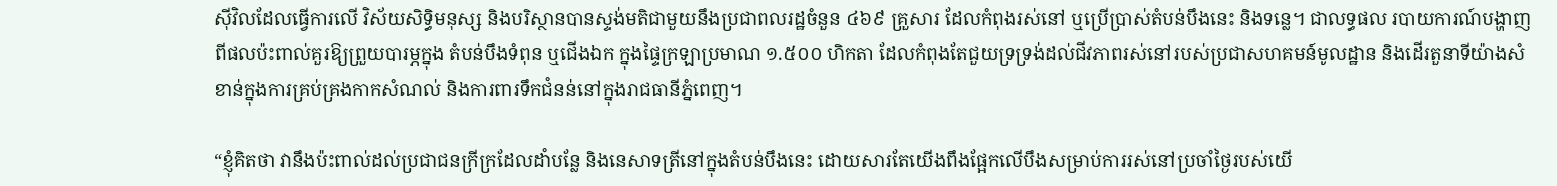ស៊ីវិលដែលធ្វើការលើ វិស័យសិទិ្ធមនុស្ស និងបរិស្ថានបានស្ទង់មតិជាមួយនឹងប្រជាពលរដ្ឋចំនួន ៤៦៩ គ្រួសារ ដែលកំពុងរស់នៅ ឬប្រើប្រាស់តំបន់បឹងនេះ និងទន្លេ។ ជាលទ្ធផល របាយការណ៍បង្ហាញពីផលប៉ះពាល់គួរឱ្យព្រួយបារម្ភក្នុង តំបន់បឹងទំពុន ឬជើងឯក ក្នុងផ្ទៃក្រឡាប្រមាណ ១.៥០០ ហិកតា ដែលកំពុងតែជួយទ្រទ្រង់ដល់ជីវភាពរស់នៅរបស់ប្រជាសហគមន៍មូលដ្ឋាន និងដើរតួនាទីយ៉ាងសំខាន់ក្នុងការគ្រប់គ្រងកាកសំណល់ និងការពារទឹកជំនន់នៅក្នុងរាជធានីភ្នំពេញ។

“ខ្ញុំគិតថា វានឹងប៉ះពាល់ដល់ប្រជាជនក្រីក្រដែលដាំបន្លែ និងនេសាទត្រីនៅក្នុងតំបន់បឹងនេះ ដោយសារតែយើងពឹងផ្អែកលើបឹងសម្រាប់ការរស់នៅប្រចាំថ្ងៃរបស់យើ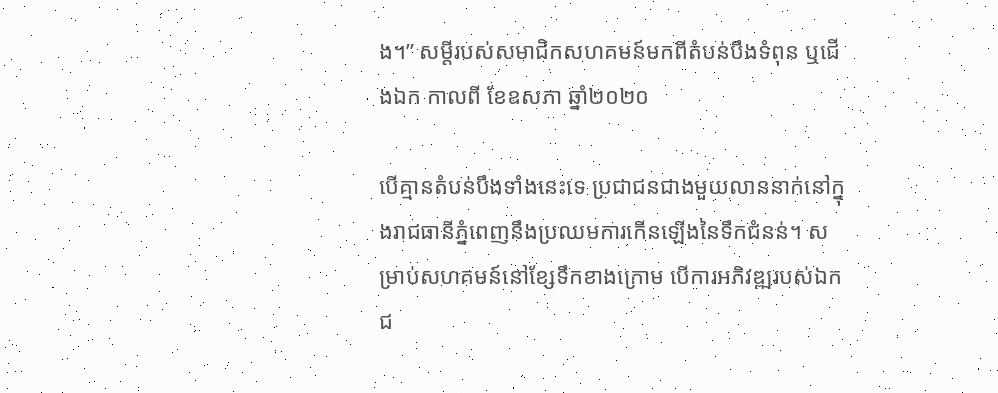ង។” សម្តីរបស់សមាជិកសហគមន៍មកពីតំបន់បឹងទំពុន ឬជើងឯក កាលពី ខែឧសភា ឆ្នាំ២០២០

បើគ្មានតំបន់បឹងទាំងនេះទេ ប្រជាជនជាងមួយលាននាក់នៅក្នុងរាជធានីភ្នំពេញនឹងប្រឈមការកើនឡើងនៃទឹកជំនន់។ សម្រាប់សហគមន៍នៅខ្សែទឹកខាងក្រោម បើការអភិវឌ្ឍរបស់ឯកជ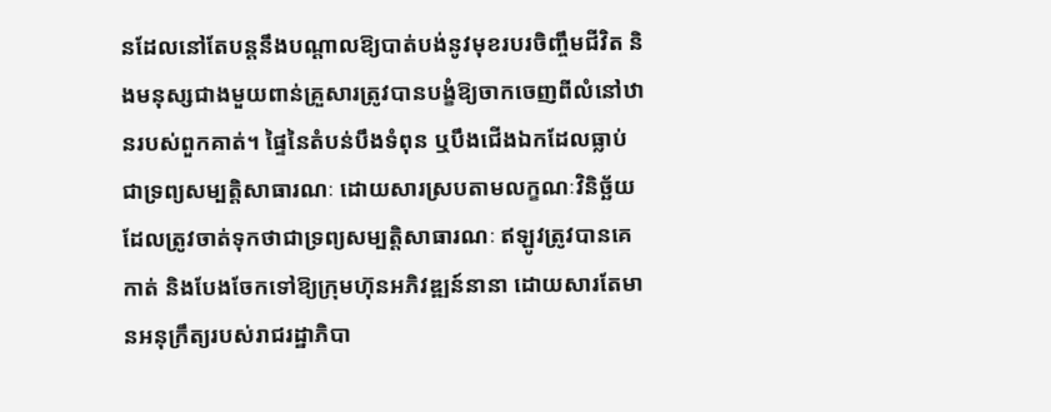នដែលនៅតែបន្តនឹងបណ្តាលឱ្យបាត់បង់នូវមុខរបរចិញ្ចឹមជីវិត និងមនុស្សជាងមួយពាន់គ្រួសារត្រូវបានបង្ខំឱ្យចាកចេញពីលំនៅឋានរបស់ពួកគាត់។ ផ្ទៃនៃតំបន់បឹងទំពុន ឬបឹងជើងឯកដែលធ្លាប់ជាទ្រព្យសម្បត្តិសាធារណៈ ដោយសារស្របតាមលក្ខណៈវិនិច្ឆ័យដែលត្រូវចាត់ទុកថាជាទ្រព្យសម្បត្តិសាធារណៈ ឥឡូវត្រូវបានគេកាត់ និងបែងចែកទៅឱ្យក្រុមហ៊ុនអភិវឌ្ឍន៍នានា ដោយសារតែមានអនុក្រឹត្យរបស់រាជរដ្ឋាភិបា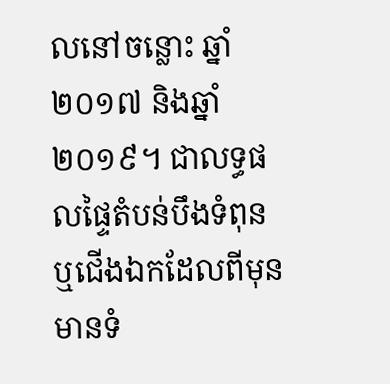លនៅចន្លោះ ឆ្នាំ២០១៧ និងឆ្នាំ២០១៩។ ជាលទ្ធផលផ្ទៃតំបន់បឹងទំពុនឬជើងឯកដែលពីមុនមានទំ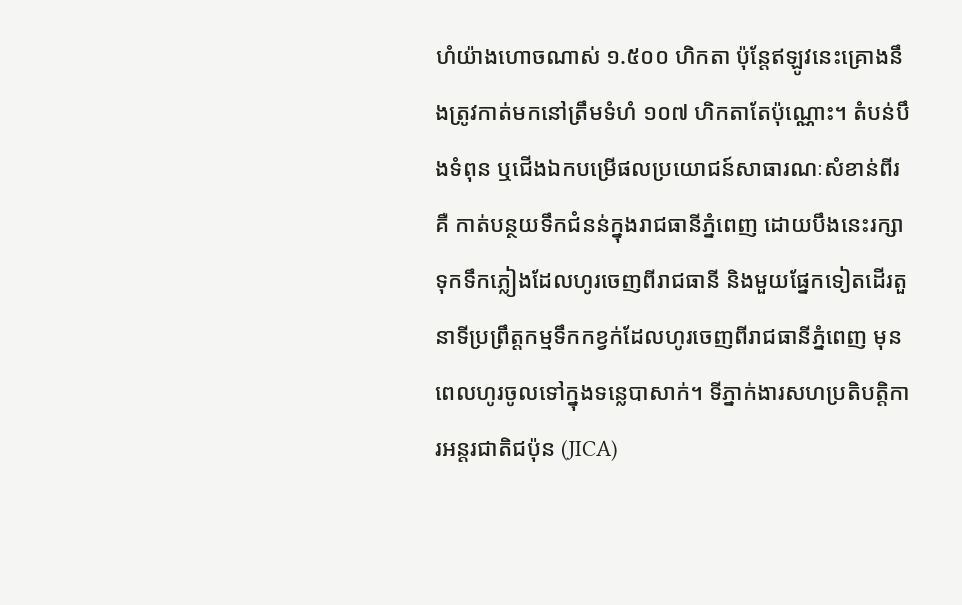ហំយ៉ាងហោចណាស់ ១.៥០០ ហិកតា ប៉ុន្តែឥឡូវនេះគ្រោងនឹងត្រូវកាត់មកនៅត្រឹមទំហំ ១០៧ ហិកតាតែប៉ុណ្ណោះ។ តំបន់បឹងទំពុន ឬជើងឯកបម្រើផលប្រយោជន៍សាធារណៈសំខាន់ពីរគឺ កាត់បន្ថយទឹកជំនន់ក្នុងរាជធានីភ្នំពេញ ដោយបឹងនេះរក្សាទុកទឹកភ្លៀងដែលហូរចេញពីរាជធានី និងមួយផ្នែកទៀតដើរតួនាទីប្រព្រឹត្តកម្មទឹកកខ្វក់ដែលហូរចេញពីរាជធានីភ្នំពេញ មុនពេលហូរចូលទៅក្នុងទន្លេបាសាក់។ ទីភ្នាក់ងារសហប្រតិបត្តិការអន្តរជាតិជប៉ុន (JICA)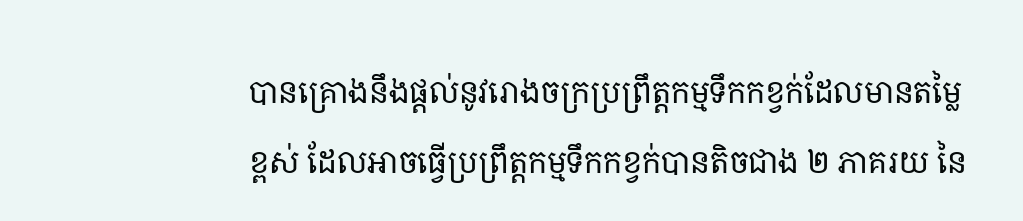បានគ្រោងនឹងផ្តល់នូវរោងចក្រប្រព្រឹត្តកម្មទឹកកខ្វក់ដែលមានតម្លៃខ្ពស់ ដែលអាចធ្វើប្រព្រឹត្តកម្មទឹកកខ្វក់បានតិចជាង ២ ភាគរយ នៃ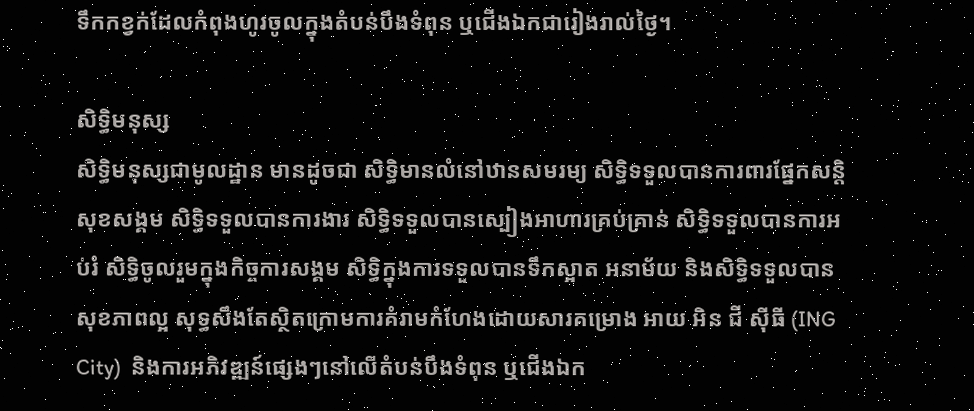ទឹកកខ្វក់ដែលកំពុងហូរចូលក្នុងតំបន់បឹងទំពុន ឬជើងឯកជារៀងរាល់ថ្ងៃ។

សិទ្ធិមនុស្ស
សិទ្ធិមនុស្សជាមូលដ្ឋាន មានដូចជា សិទ្ធិមានលំនៅឋានសមរម្យ សិទ្ធិទទួលបានការពារផ្នែកសន្តិសុខសង្គម សិទ្ធិទទួលបានការងារ សិទ្ធិទទួលបានស្បៀងអាហារគ្រប់គ្រាន់ សិទ្ធិទទួលបានការអប់រំ សិទ្ធិចូលរួមក្នុងកិច្ចការសង្គម សិទ្ធិក្នុងការទទួលបានទឹកស្អាត អនាម័យ និងសិទ្ធិទទួលបានសុខភាពល្អ សុទ្ធសឹងតែស្ថិតក្រោមការគំរាមកំហែងដោយសារគម្រោង អាយ អិន ជី ស៊ីធី (ING City)  និងការអភិវឌ្ឍន៍ផ្សេងៗនៅលើតំបន់បឹងទំពុន ឬជើងឯក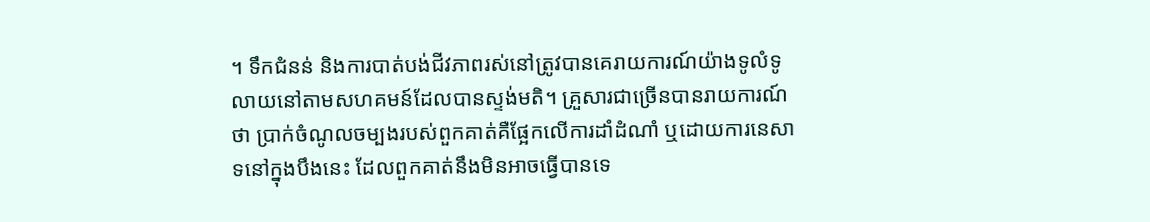។ ទឹកជំនន់ និងការបាត់បង់ជីវភាពរស់នៅត្រូវបានគេរាយការណ៍យ៉ាងទូលំទូលាយនៅតាមសហគមន៍ដែលបានស្ទង់មតិ។ គ្រួសារជាច្រើនបានរាយការណ៍ថា ប្រាក់ចំណូលចម្បងរបស់ពួកគាត់គឺផ្អែកលើការដាំដំណាំ ឬដោយការនេសាទនៅក្នុងបឹងនេះ ដែលពួកគាត់នឹងមិនអាចធ្វើបានទេ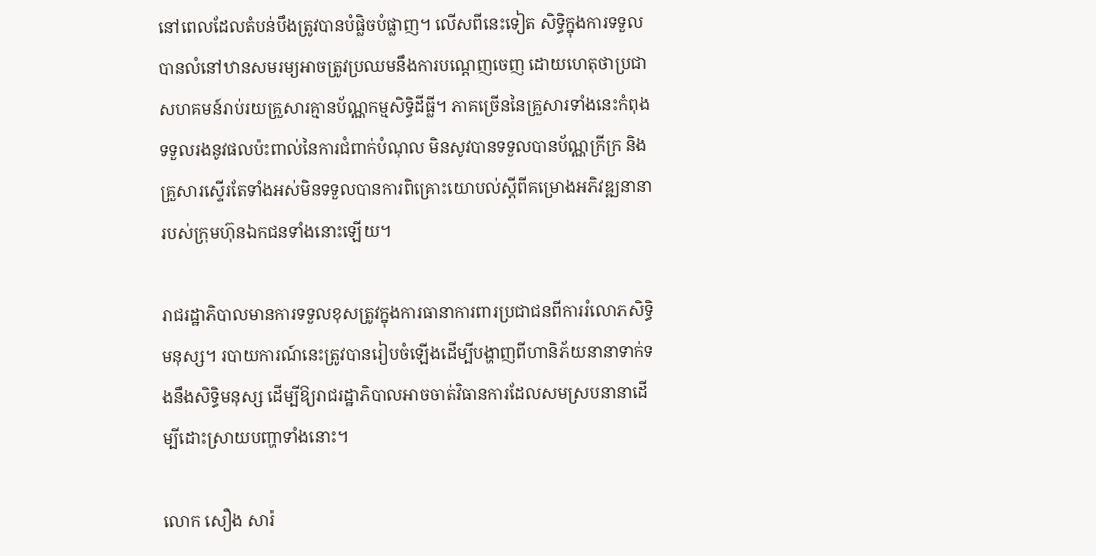នៅពេលដែលតំបន់បឹងត្រូវបានបំផ្លិចបំផ្លាញ។ លើសពីនេះទៀត សិទ្ធិក្នុងការទទួលបានលំនៅឋានសមរម្យអាចត្រូវប្រឈមនឹងការបណ្តេញចេញ ដោយហេតុថាប្រជាសហគមន៍រាប់រយគ្រួសារគ្មានប័ណ្ណកម្មសិទ្ធិដីធ្លី។ ភាគច្រើននៃគ្រួសារទាំងនេះកំពុងទទួលរងនូវផលប៉ះពាល់នៃការជំពាក់បំណុល មិនសូវបានទទួលបានប័ណ្ណក្រីក្រ និងគ្រួសារស្ទើរតែទាំងអស់មិនទទួលបានការពិគ្រោះយោបល់ស្តីពីគម្រោងអភិវឌ្ឍនានារបស់ក្រុមហ៊ុនឯកជនទាំងនោះឡើយ។

រាជរដ្ឋាភិបាលមានការទទួលខុសត្រូវក្នុងការធានាការពារប្រជាជនពីការរំលោភសិទ្ធិមនុស្ស។ របាយការណ៍នេះត្រូវបានរៀបចំឡើងដើម្បីបង្ហាញពីហានិភ័យនានាទាក់ទងនឹងសិទ្ធិមនុស្ស ដើម្បីឱ្យរាជរដ្ឋាភិបាលអាចចាត់វិធានការដែលសមស្របនានាដើម្បីដោះស្រាយបញ្ហាទាំងនោះ។

លោក សឿង សារ៉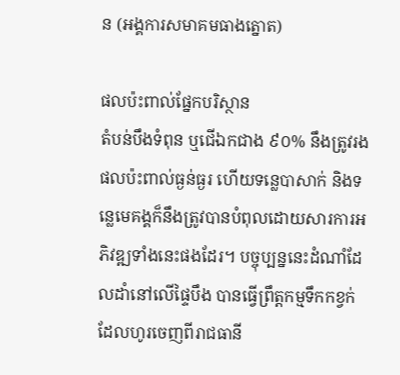ន (អង្គការសមាគមធាងត្នោត)

ផលប៉ះពាល់ផ្នែកបរិស្ថាន
តំបន់បឹងទំពុន ឬជើឯកជាង ៩០% នឹងត្រូវរងផលប៉ះពាល់ធ្ងន់ធ្ងរ ហើយទន្លេបាសាក់ និងទន្លេមេគង្គក៏នឹងត្រូវបានបំពុលដោយសារការអភិវឌ្ឍទាំងនេះផងដែរ។ បច្ចុប្បន្ននេះដំណាំដែលដាំនៅលើផ្ទៃបឹង បានធ្វើព្រឹត្តកម្មទឹកកខ្វក់ដែលហូរចេញពីរាជធានី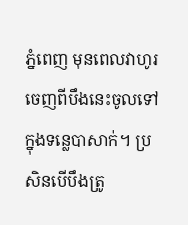ភ្នំពេញ មុនពេលវាហូរចេញពីបឹងនេះចូលទៅក្នុងទន្លេបាសាក់។ ប្រសិនបើបឹងត្រូ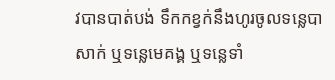វបានបាត់បង់ ទឹកកខ្វក់នឹងហូរចូលទន្លេបាសាក់ ឬទន្លេមេគង្គ ឬទន្លេទាំ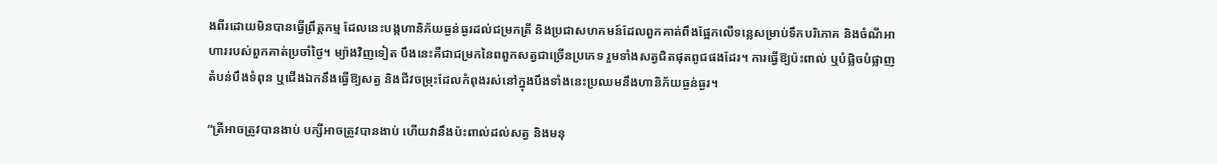ងពីរដោយមិនបានធ្វើព្រឹត្តកម្ម ដែលនេះបង្កហានិភ័យធ្ងន់ធ្ងរដល់ជម្រកត្រី និងប្រជាសហគមន៍ដែលពួកគាត់ពឹងផ្អែកលើទន្លេសម្រាប់ទឹកបរិភោគ និងចំណីអាហាររបស់ពួកគាត់ប្រចាំថ្ងៃ។ ម្យ៉ាងវិញទៀត បឹងនេះគឺជាជម្រកនៃពពួកសត្វជាច្រើនប្រភេទ រួមទាំងសត្វជិតផុតពូជផងដែរ។ ការធ្វើឱ្យប៉ះពាល់ ឬបំផ្លិចបំផ្លាញតំបន់បឹងទំពុន ឬជើងឯកនឹងធ្វើឱ្យសត្វ និងជីវចម្រុះដែលកំពុងរស់នៅក្នុងបឹងទាំងនេះប្រឈមនឹងហានិភ័យធ្ងន់ធ្ងរ។

“ត្រីអាចត្រូវបានងាប់ បក្សីអាចត្រូវបានងាប់ ហើយវានឹងប៉ះពាល់ដល់សត្វ និងមនុ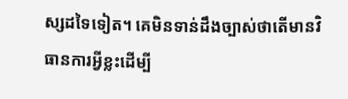ស្សដទៃទៀត។ គេមិនទាន់ដឹងច្បាស់ថាតើមានវិធានការអ្វីខ្លះដើម្បី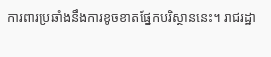ការពារប្រឆាំងនឹងការខូចខាតផ្នែកបរិស្ថាននេះ។ រាជរដ្ឋា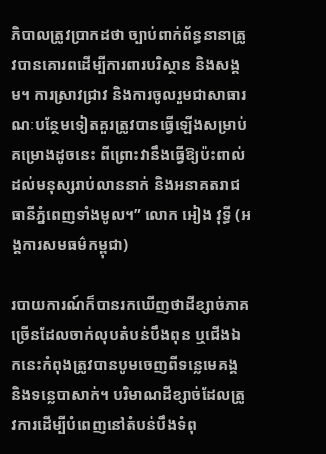ភិបាលត្រូវប្រាកដថា ច្បាប់ពាក់ព័ន្ធនានាត្រូវបានគោរពដើម្បីការពារបរិស្ថាន និងសង្គម។ ការស្រាវជ្រាវ និងការចូលរួមជាសាធារណៈបន្ថែមទៀតគួរត្រូវបានធ្វើឡើងសម្រាប់គម្រោងដូចនេះ ពីព្រោះវានឹងធ្វើឱ្យប៉ះពាល់ដល់មនុស្សរាប់លាននាក់ និងអនាគតរាជធានីភ្នំពេញទាំងមូល។” លោក អៀង វុទ្ធី (អង្គការសមធម៌កម្ពុជា)

របាយការណ៍ក៏បានរកឃើញថាដីខ្សាច់ភាគច្រើនដែលចាក់លុបតំបន់បឹងពុន ឬជើងឯកនេះកំពុងត្រូវបានបូមចេញពីទន្លេមេគង្គ និងទន្លេបាសាក់។ បរិមាណដីខ្សាច់ដែលត្រូវការដើម្បីបំពេញនៅតំបន់បឹងទំពុ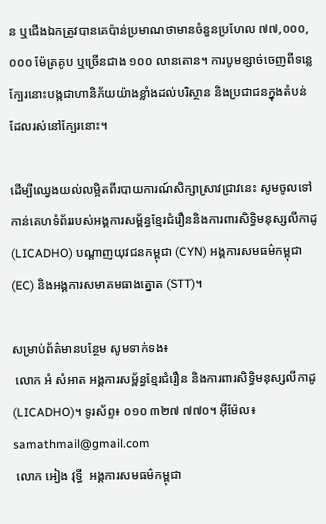ន ឬជើងឯកត្រូវបានគេប៉ាន់ប្រមាណថាមានចំនួនប្រហែល ៧៧,០០០,០០០ ម៉ែត្រគូប ឬច្រើនជាង ១០០ លានតោន។ ការបូមខ្សាច់ចេញពីទន្លេក្បែរនោះបង្កជាហានិភ័យយ៉ាងខ្លាំងដល់បរិស្ថាន និងប្រជាជនក្នុងតំបន់ដែលរស់នៅក្បែរនោះ។

ដើម្បីឈ្វេងយល់លម្អិតពីរបាយការណ៍សិក្សាស្រាវជ្រាវនេះ សូមចូលទៅកាន់គេហទំព័ររបស់អង្គការសម្ព័ន្ធខ្មែរជំរឿននិងការពារសិទ្ធិមនុស្សលីកាដូ (LICADHO) បណ្តាញយុវជនកម្ពុជា (CYN) អង្គការសមធម៌កម្ពុជា (EC) និងអង្គការសមាគមធាងត្នោត (STT)។

សម្រាប់ព័ត៌មានបន្ថែម សូមទាក់ទង៖
 លោក អំ សំអាត អង្គការសម្ព័ន្ធខ្មែរជំរឿន និងការពារសិទ្ធិមនុស្សលីកាដូ (LICADHO)។ ទូរស័ព្ទ៖ ០១០ ៣២៧ ៧៧០។ អ៊ីម៉ែល៖ samathmail@gmail.com
 លោក អៀង វុទ្ធី  អង្គការសមធម៌កម្ពុជា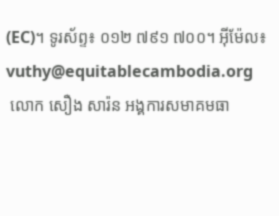(EC)។ ទូរស័ព្ទ៖ ០១២ ៧៩១ ៧០០។ អ៊ីម៉ែល៖ vuthy@equitablecambodia.org
 លោក សឿង សារ៉ន អង្គការសមាគមធា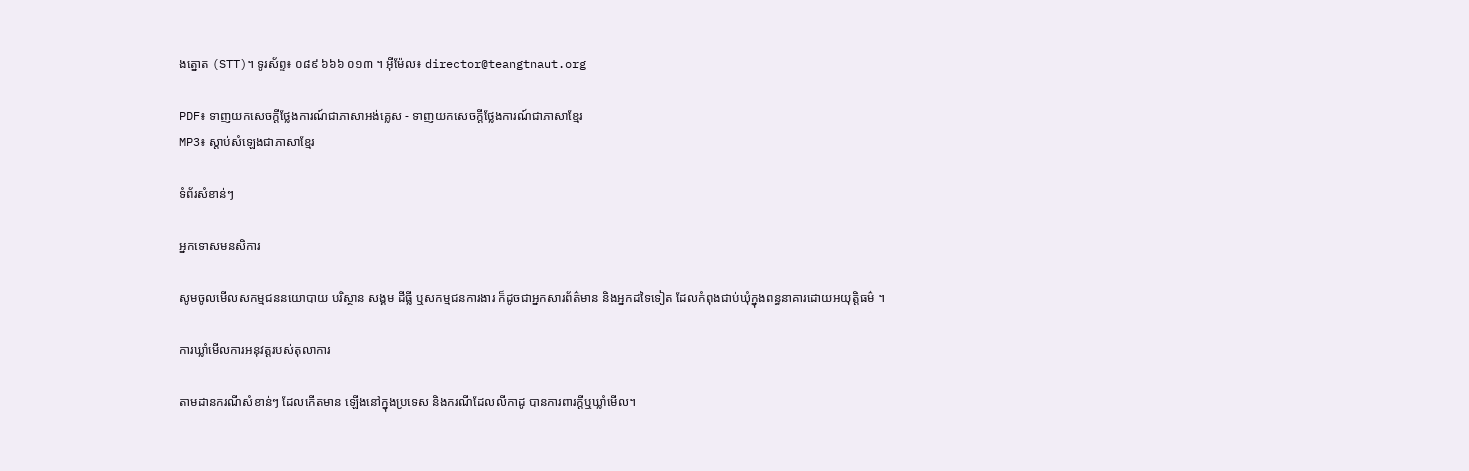ងត្នោត (STT)។ ទូរស័ព្ទ៖ ០៨៩ ៦៦៦ ០១៣ ។ អ៊ីម៉ែល៖ director@teangtnaut.org

PDF៖ ទាញយកសេចក្តីថ្លែងការណ៍ជាភាសាអង់គ្លេស - ទាញយកសេចក្តីថ្លែងការណ៍ជាភាសាខ្មែរ
MP3៖ ស្តាប់សំឡេងជាភាសាខ្មែរ

ទំព័រសំខាន់ៗ

អ្នកទោសមនសិការ

សូមចូលមើលសកម្មជននយោបាយ បរិស្ថាន សង្គម ដីធ្លី ឬសកម្មជនការងារ ក៏ដូចជាអ្នកសារព័ត៌មាន និងអ្នកដទៃទៀត ដែលកំពុងជាប់ឃុំក្នុងពន្ធនាគារដោយអយុត្តិធម៌ ។

ការឃ្លាំមើលការអនុវត្តរបស់តុលាការ

តាមដានករណីសំខាន់ៗ ដែលកើតមាន ឡើងនៅក្នុងប្រទេស និងករណីដែលលីកាដូ បានការពារក្ដីឬឃ្លាំមើល។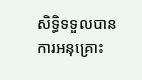សិទ្ធិទទួលបានការអនុគ្រោះ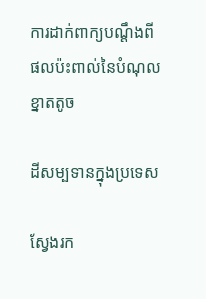ការដាក់ពាក្យបណ្ដឹងពីផលប៉ះពាល់នៃបំណុលខ្នាតតូច

ដីសម្បទានក្នុងប្រទេស

ស្វែងរក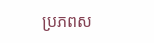ប្រភពស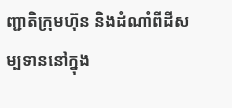ញ្ជាតិក្រុមហ៊ុន និងដំណាំពីដីសម្បទាននៅក្នុង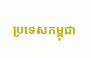ប្រទេសកម្ពុជា